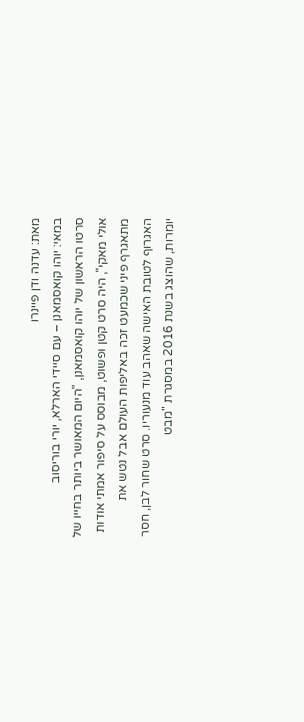מאת: עדנה ודן פיינרו
במאי: יוהו קואסמאנן – עם סיידי הארלא, יורי בוריסוב
סרטו הראשון של יוהו קואסמאנן, "היום המאושר ביותר בחייו של אולי מאקי", היה סרט קטן ופשוט, מבוסס על סיפור אמתי אודות מתאגרף פיני שכמעט זכה באליפות העולם אבל נטש את האגרוף לטובת האישה שאהב עוד מנעוריו. סרט שחור לבן, חסר יומרות, שהוצג בשנת 2016 במסגרת "מבט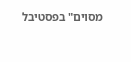מסוים" בפסטיבל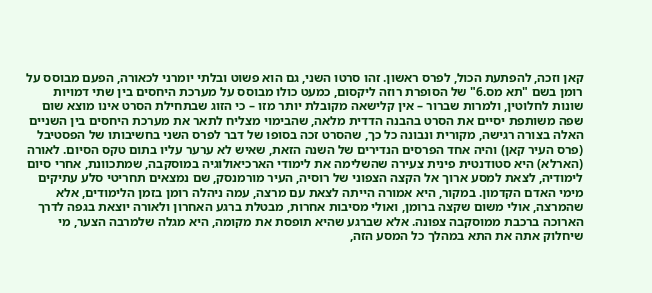קאן וזכה, להפתעת הכול, לפרס ראשון. זהו סרטו השני, גם הוא פשוט ובלתי יומרני לכאורה, הפעם מבוסס על רומן בשם "תא מס.6" של הסופרת רוזה ליקסום, כמעט כולו מבוסס על מערכת היחסים בין שתי דמויות שונות לחלוטין, ולמרות שברור – אין קלישאה מקובלת יותר מזו – כי הזוג שבתחילת הסרט אינו מוצא שום שפה משותפת יסיים את הסרט בהבנה הדדית מלאה, שהבימוי מצליח לתאר את מערכת היחסים בין השניים האלה בצורה רגישה, מקורית ונבונה כל כך, שהסרט זכה בסופו של דבר לפרס השני בחשיבותו של הפסטיבל (פרס העיר קאן) והיה אחד הפרסים הנדירים של השנה הזאת, שאיש לא ערער עליו בתום טקס הסיום. לאורה (הארלא) היא סטודנטית פינית צעירה שהשלימה את לימודי הארכיאולוגיה במוסקבה, שמתכוונת, אחרי סיום לימודיה, לצאת למסע ארוך אל הקצה הצפוני של רוסיה, העיר מורמנסק, שם נמצאים תחריטי סלע עתיקים מימי האדם הקדמון. במקור, היא אמורה הייתה לצאת עם מרצה, עמה ניהלה רומן בזמן הלימודים, אלא שהמרצה, אולי משום שקצה ברומן, ואולי מסיבות אחרות, מבטלת ברגע האחרון ולאורה יוצאת בגפה לדרך הארוכה ברכבת ממוסקבה צפונה. אלא שברגע שהיא תופסת את מקומה, היא מגלה שלמרבה הצער, מי שיחלוק אתה את התא במהלך כל המסע הזה,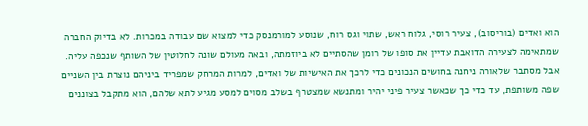הוא ואדים (בוריסוב), צעיר רוסי, גלוח ראש, שתוי וגס רוח, שנוסע למורמנסק כדי למצוא שם עבודה במכרות. לא בדיוק החברה שמתאימה לצעירה הדואבת עדיין את סופו של רומן שהסתיים לא ביוזמתה, ובאה מעולם שונה לחלוטין של השותף שנכפה עליה. אבל מסתבר שלאורה ניחנה בחושים הנכונים כדי לרכך את האישיות של ואדים, למרות המרחק שמפריד ביניהם נוצרת בין השניים שפה משותפת, עד כדי כך שכאשר צעיר פיני יהיר ומתנשא שמצטרף בשלב מסוים למסע מגיע לתא שלהם, הוא מתקבל בצוננים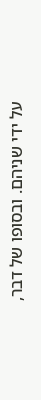על ידי שניהם. ובסופו של דבר,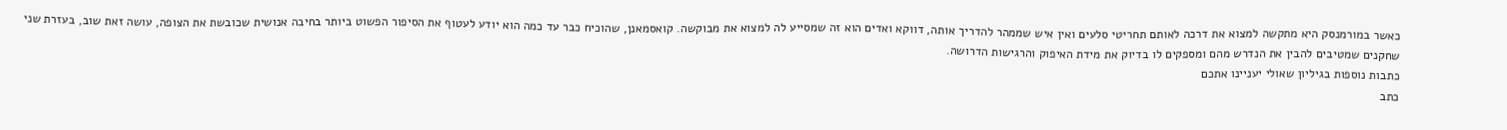כאשר במורמנסק היא מתקשה למצוא את דרכה לאותם תחריטי סלעים ואין איש שממהר להדריך אותה, דווקא ואדים הוא זה שמסייע לה למצוא את מבוקשה. קואסמאנן, שהוכיח כבר עד כמה הוא יודע לעטוף את הסיפור הפשוט ביותר בחיבה אנושית שכובשת את הצופה, עושה זאת שוב, בעזרת שני שחקנים שמטיבים להבין את הנדרש מהם ומספקים לו בדיוק את מידת האיפוק והרגישות הדרושה.
כתבות נוספות בגיליון שאולי יעניינו אתכם
כתב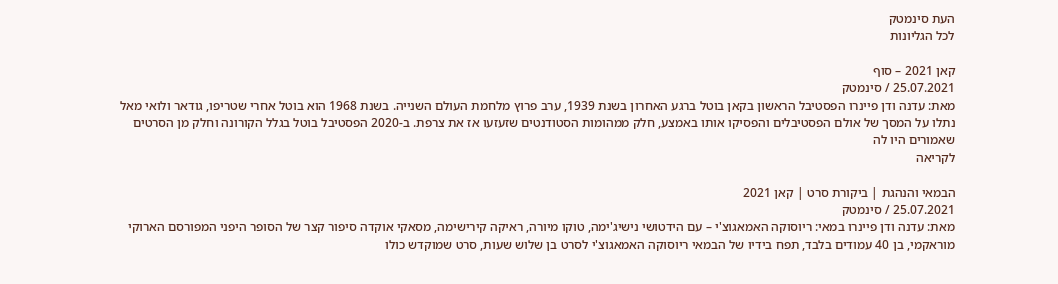העת סינמטק
לכל הגליונות

קאן 2021 – סוף
25.07.2021 / סינמטק
מאת: עדנה ודן פיינרו הפסטיבל הראשון בקאן בוטל ברגע האחרון בשנת 1939, ערב פרוץ מלחמת העולם השנייה. בשנת 1968 הוא בוטל אחרי שטריפו, גודאר ולואי מאל נתלו על המסך של אולם הפסטיבלים והפסיקו אותו באמצע, חלק ממהומות הסטודנטים שזעזעו אז את צרפת. ב-2020 הפסטיבל בוטל בגלל הקורונה וחלק מן הסרטים שאמורים היו לה
לקריאה

הבמאי והנהגת | ביקורת סרט | קאן 2021
25.07.2021 / סינמטק
מאת: עדנה ודן פיינרו במאי: ריוסוקה האמאגוצ'י – עם הידטושי נישיג'ימה, טוקו מיורה, ראיקה קירישימה, מסאקי אוקדה סיפור קצר של הסופר היפני המפורסם הארוקי מוראקמי, בן 40 עמודים בלבד, תפח בידיו של הבמאי ריוסוקה האמאגוצ'י לסרט בן שלוש שעות, סרט שמוקדש כולו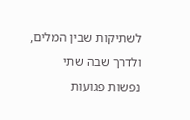לשתיקות שבין המלים, ולדרך שבה שתי נפשות פגועות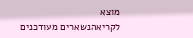מוצא
לקריאהנשארים מעודכנים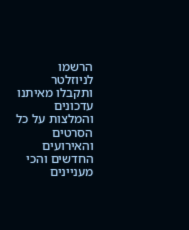הרשמו לניוזלטר ותקבלו מאיתנו עדכונים והמלצות על כל הסרטים והאירועים החדשים והכי מעניינים